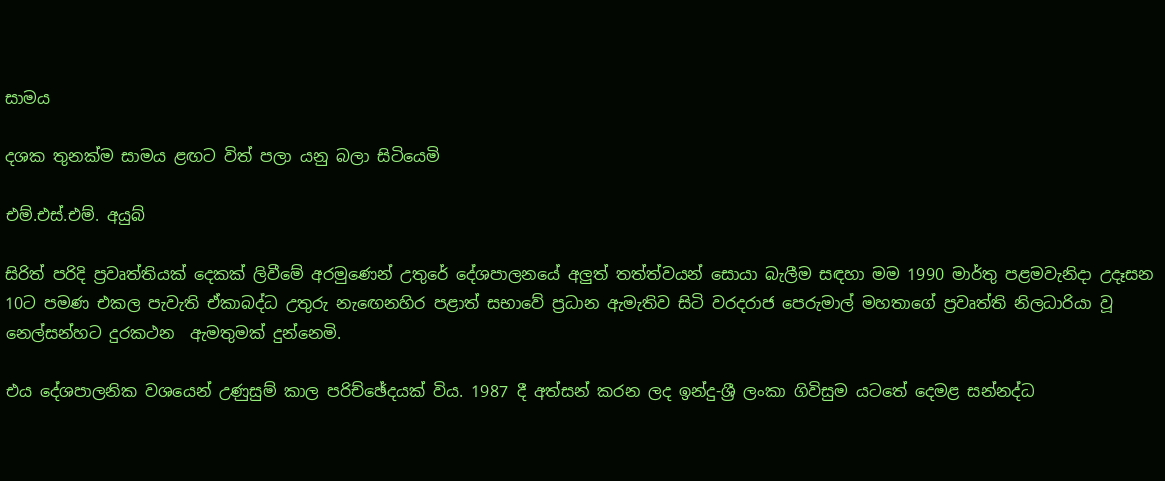සාමය

දශක තුනක්ම සාමය ළඟට විත් පලා යනු බලා සිටියෙමි

එම්.එස්.එම්. අයුබ්

සිරිත් පරිදි ප්‍රවෘත්තියක් දෙකක් ලිවීමේ අරමුණෙන් උතුරේ දේශපාලනයේ අලුත් තත්ත්වයන් සොයා බැලීම සඳහා මම 1990 මාර්තු පළමවැනිදා උදෑසන 10ට පමණ එකල පැවැති ඒකාබද්ධ උතුරු නැඟෙනහිර පළාත් සභාවේ ප්‍රධාන ඇමැතිව සිටි වරදරාජ පෙරුමාල් මහතාගේ ප්‍රවෘත්ති නිලධාරියා වූ නෙල්සන්හට දුරකථන  ඇමතුමක් දුන්නෙමි.

එය දේශපාලනික වශයෙන් උණුසුම් කාල පරිච්ඡේදයක් විය. 1987 දී අත්සන් කරන ලද ඉන්දු-ශ්‍රී ලංකා ගිවිසුම යටතේ දෙමළ සන්නද්ධ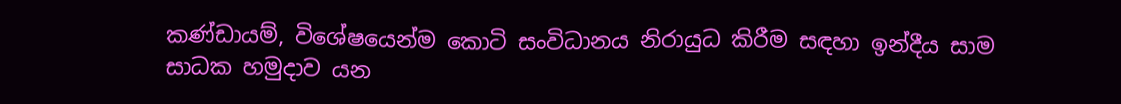කණ්ඩායම්, විශේෂයෙන්ම කොටි සංවිධානය නිරායුධ කිරීම සඳහා ඉන්දීය සාම සාධක හමුදාව යන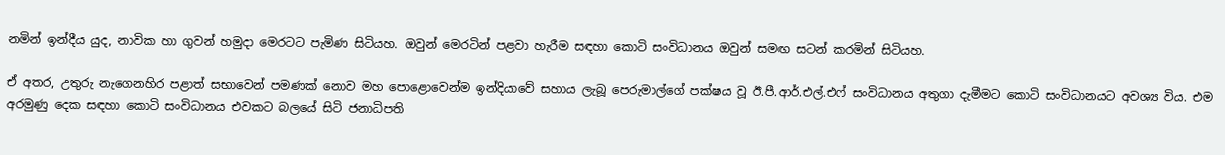නමින් ඉන්දීය යුද, නාවික හා ගුවන් හමුදා මෙරටට පැමිණ සිටියහ. ඔවුන් මෙරටින් පළවා හැරීම සඳහා කොටි සංවිධානය ඔවුන් සමඟ සටන් කරමින් සිටියහ.

ඒ අතර, උතුරු නැගෙනහිර පළාත් සභාවෙන් පමණක් නොව මහ පොළොවෙන්ම ඉන්දියාවේ සහාය ලැබූ පෙරුමාල්ගේ පක්ෂය වූ ඊ.පී.ආර්.එල්.එෆ් සංවිධානය අතුගා දැමීමට කොටි සංවිධානයට අවශ්‍ය විය. එම අරමුණු දෙක සඳහා කොටි සංවිධානය එවකට බලයේ සිටි ජනාධිපති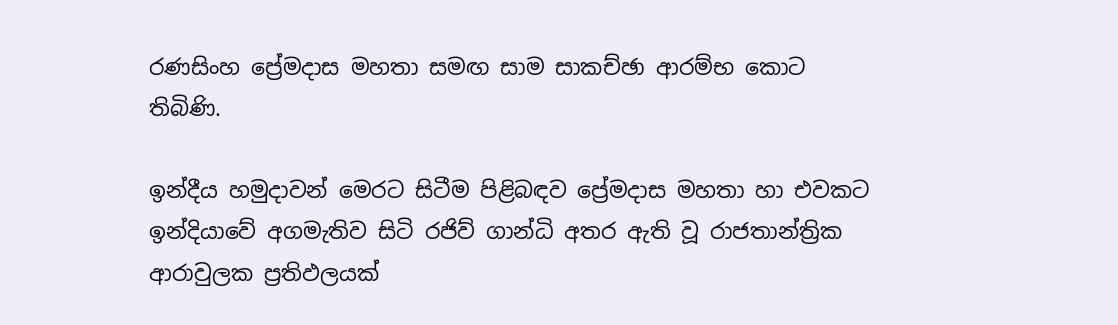රණසිංහ ප්‍රේමදාස මහතා සමඟ සාම සාකච්ඡා ආරම්භ කොට තිබිණි.

ඉන්දීය හමුදාවන් මෙරට සිටීම පිළිබඳව ප්‍රේමදාස මහතා හා එවකට ඉන්දියාවේ අගමැතිව සිටි රජිව් ගාන්ධි අතර ඇති වූ රාජතාන්ත්‍රික ආරාවුලක ප්‍රතිඵලයක්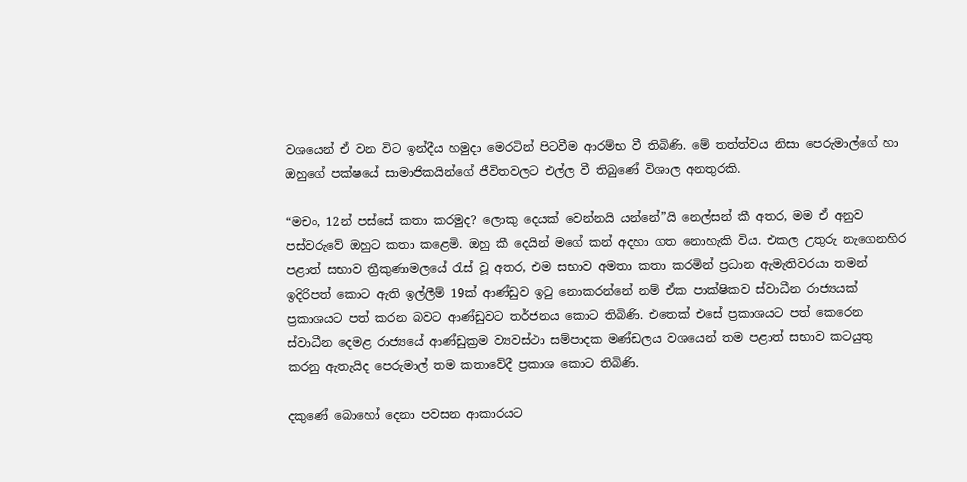වශයෙන් ඒ වන විට ඉන්දීය හමුදා මෙරටින් පිටවීම ආරම්භ වී තිබිණි. මේ තත්ත්වය නිසා පෙරුමාල්ගේ හා ඔහුගේ පක්ෂයේ සාමාජිකයින්ගේ ජීවිතවලට එල්ල වී තිබුණේ විශාල අනතුරකි.

“මචං, 12න් පස්සේ කතා කරමුද? ලොකු දෙයක් වෙන්නයි යන්නේ”යි නෙල්සන් කී අතර, මම ඒ අනුව පස්වරුවේ ඔහුට කතා කළෙමි. ඔහු කී දෙයින් මගේ කන් අදහා ගත නොහැකි විය. එකල උතුරු නැගෙනහිර පළාත් සභාව ත්‍රීකුණාමලයේ රැස් වූ අතර, එම සභාව අමතා කතා කරමින් ප්‍රධාන ඇමැතිවරයා තමන් ඉදිරිපත් කොට ඇති ඉල්ලීම් 19ක් ආණ්ඩුව ඉටු නොකරන්නේ නම් ඒක පාක්ෂිකව ස්වාධීන රාජ්‍යයක් ප්‍රකාශයට පත් කරන බවට ආණ්ඩුවට තර්ජනය කොට තිබිණි. එතෙක් එසේ ප්‍රකාශයට පත් කෙරෙන ස්වාධීන දෙමළ රාජ්‍යයේ ආණ්ඩුක්‍රම ව්‍යවස්ථා සම්පාදක මණ්ඩලය වශයෙන් තම පළාත් සභාව කටයුතු කරනු ඇතැයිද පෙරුමාල් තම කතාවේදී ප්‍රකාශ කොට තිබිණි.

දකුණේ බොහෝ දෙනා පවසන ආකාරයට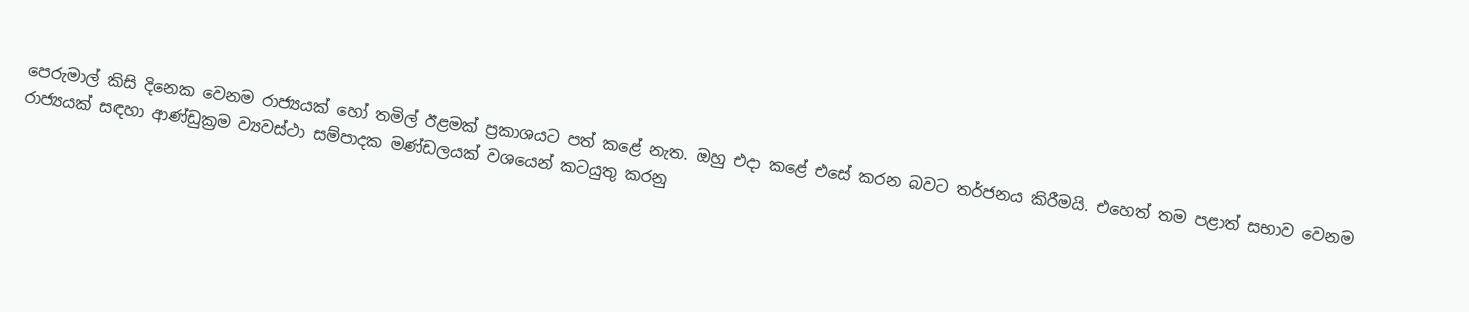පෙරුමාල් කිසි දිනෙක වෙනම රාජ්‍යයක් හෝ තමිල් ඊළමක් ප්‍රකාශයට පත් කළේ නැත. ඔහු එදා කළේ එසේ කරන බවට තර්ජනය කිරීමයි. එහෙත් තම පළාත් සභාව වෙනම රාජ්‍යයක් සඳහා ආණ්ඩුක්‍රම ව්‍යවස්ථා සම්පාදක මණ්ඩලයක් වශයෙන් කටයුතු කරනු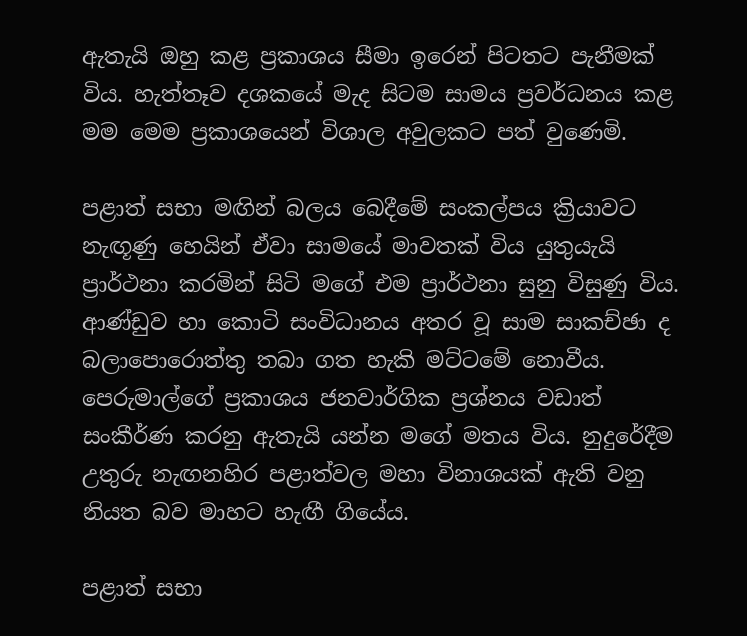ඇතැයි ඔහු කළ ප්‍රකාශය සීමා ඉරෙන් පිටතට පැනීමක් විය. හැත්තෑව දශකයේ මැද සිටම සාමය ප්‍රවර්ධනය කළ මම මෙම ප්‍රකාශයෙන් විශාල අවුලකට පත් වුණෙමි.

පළාත් සභා මඟින් බලය බෙදීමේ සංකල්පය ක්‍රියාවට නැඟූණු හෙයින් ඒවා සාමයේ මාවතක් විය යුතුයැයි ප්‍රාර්ථනා කරමින් සිටි මගේ එම ප්‍රාර්ථනා සුනු විසුණු විය. ආණ්ඩුව හා කොටි සංවිධානය අතර වූ සාම සාකච්ඡා ද බලාපොරොත්තු තබා ගත හැකි මට්ටමේ නොවීය. පෙරුමාල්ගේ ප්‍රකාශය ජනවාර්ගික ප්‍රශ්නය වඩාත් සංකීර්ණ කරනු ඇතැයි යන්න මගේ මතය විය. නුදුරේදීම උතුරු නැඟනහිර පළාත්වල මහා විනාශයක් ඇති වනු නියත බව මාහට හැඟී ගියේය.

පළාත් සභා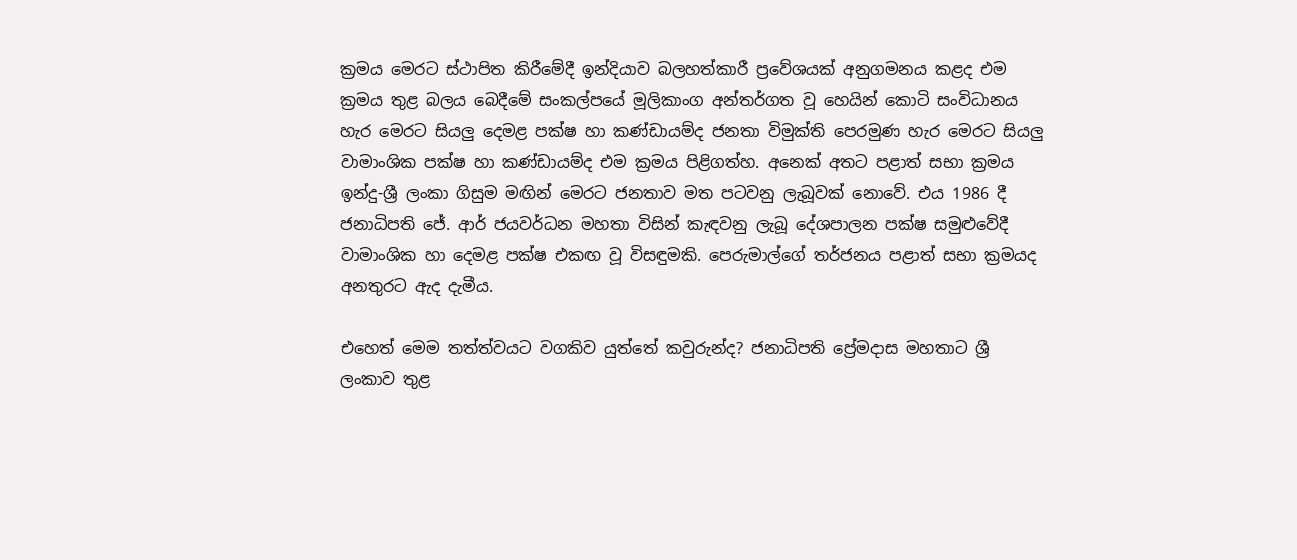ක්‍රමය මෙරට ස්ථාපිත කිරීමේදී ඉන්දියාව බලහත්කාරී ප්‍රවේශයක් අනුගමනය කළද එම ක්‍රමය තුළ බලය බෙදීමේ සංකල්පයේ මූලිකාංග අන්තර්ගත වූ හෙයින් කොටි සංවිධානය හැර මෙරට සියලු දෙමළ පක්ෂ හා කණ්ඩායම්ද ජනතා විමුක්ති පෙරමුණ හැර මෙරට සියලු වාමාංශික පක්ෂ හා කණ්ඩායම්ද එම ක්‍රමය පිළිගත්හ. අනෙක් අතට පළාත් සභා ක්‍රමය ඉන්දු-ශ්‍රී ලංකා ගිසුම මඟින් මෙරට ජනතාව මත පටවනු ලැබූවක් නොවේ. එය 1986 දී ජනාධිපති ජේ. ආර් ජයවර්ධන මහතා විසින් කැඳවනු ලැබූ දේශපාලන පක්ෂ සමුළුවේදී වාමාංශික හා දෙමළ පක්ෂ එකඟ වූ විසඳුමකි. පෙරුමාල්ගේ තර්ජනය පළාත් සභා ක්‍රමයද අනතුරට ඇද දැමීය.

එහෙත් මෙම තත්ත්වයට වගකිව යුත්තේ කවුරුන්ද? ජනාධිපති ප්‍රේමදාස මහතාට ශ්‍රී ලංකාව තුළ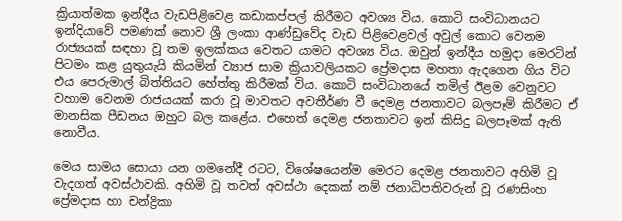ක්‍රියාත්මක ඉන්දීය වැඩපිළිවෙළ කඩාකප්පල් කිරීමට අවශ්‍ය විය. කොටි සංවිධානයට ඉන්දියාවේ පමණක් නොව ශ්‍රී ලංකා ආණ්ඩුවේද වැඩ පිළිවෙළවල් අවුල් කොට වෙනම රාජ්‍යයක් සඳහා වූ තම ඉලක්කය වෙතට යාමට අවශ්‍ය විය. ඔවුන් ඉන්දීය හමුදා මෙරටින් පිටමං කළ යුතුයැයි කියමින් ව්‍යාජ සාම ක්‍රියාවලියකට ප්‍රේමදාස මහතා ඇදගෙන ගිය විට එය පෙරුමාල් බිත්තියට හේත්තු කිරීමක් විය. කොටි සංවිධානයේ තමිල් ඊළම වෙනුවට වහාම වෙනම රාජයයක් කරා වූ මාවතට අවතීර්ණ වී දෙමළ ජනතාවට බලපෑම් කිරීමට ඒ මානසික පීඩනය ඔහුට බල කළේය. එහෙත් දෙමළ ජනතාවට ඉන් කිසිදු බලපෑමක් ඇති නොවීය.

මෙය සාමය සොයා යන ගමනේදී රටට, විශේෂයෙන්ම මෙරට දෙමළ ජනතාවට අහිමි වූ වැදගත් අවස්ථාවකි. අහිමි වූ තවත් අවස්ථා දෙකක් නම් ජනාධිපතිවරුන් වූ රණසිංහ ප්‍රේමදාස හා චන්ද්‍රිකා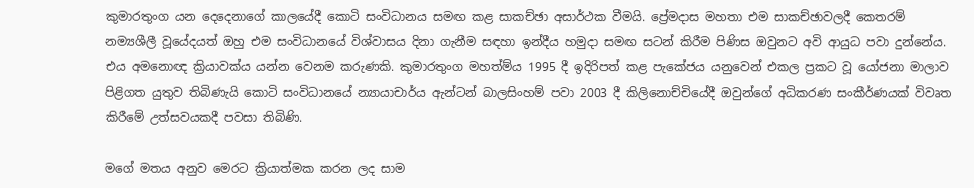කුමාරතුංග යන දෙදෙනාගේ කාලයේදී කොටි සංවිධානය සමඟ කළ සාකච්ඡා අසාර්ථක වීමයි. ප්‍රේමදාස මහතා එම සාකච්ඡාවලදී කෙතරම් නම්‍යශීලී වූයේදයත් ඔහු එම සංවිධානයේ විශ්වාසය දිනා ගැනීම සඳහා ඉන්දීය හමුදා සමඟ සටන් කිරීම පිණිස ඔවුනට අවි ආයුධ පවා දුන්නේය. එය අමනොඥ ක්‍රියාවක්ය යන්න වෙනම කරුණකි. කුමාරතුංග මහත්ම්ය 1995 දී ඉදිරිපත් කළ පැකේජය යනුවෙන් එකල ප්‍රකට වූ යෝජනා මාලාව පිළිගත යුතුව තිබිණැයි කොටි සංවිධානයේ න්‍යායාචාර්ය ඇන්ටන් බාලසිංහම් පවා 2003 දී කිලිනොච්චියේදී ඔවුන්ගේ අධිකරණ සංකීර්ණයක් විවෘත කිරීමේ උත්සවයකදී පවසා තිබිණි.

මගේ මතය අනුව මෙරට ක්‍රියාත්මක කරන ලද සාම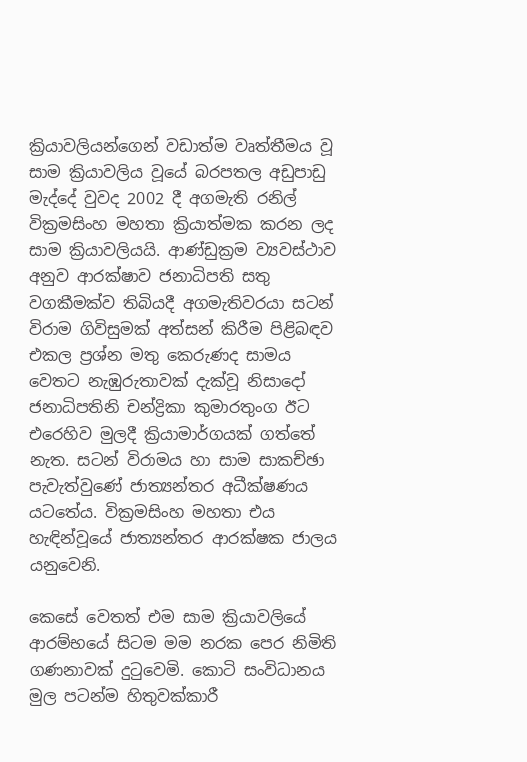ක්‍රියාවලියන්ගෙන් වඩාත්ම වෘත්තීමය වූ සාම ක්‍රියාවලිය වූයේ බරපතල අඩුපාඩු මැද්දේ වුවද 2002 දී අගමැති රනිල් වික්‍රමසිංහ මහතා ක්‍රියාත්මක කරන ලද සාම ක්‍රියාවලියයි. ආණ්ඩුක්‍රම ව්‍යවස්ථාව අනුව ආරක්ෂාව ජනාධිපති සතු වගකීමක්ව තිබියදී අගමැතිවරයා සටන් විරාම ගිවිසුමක් අත්සන් කිරීම පිළිබඳව එකල ප්‍රශ්න මතු කෙරුණද සාමය වෙතට නැඹුරුතාවක් දැක්වූ නිසාදෝ ජනාධිපතිනි චන්ද්‍රිකා කුමාරතුංග ඊට එරෙහිව මුලදී ක්‍රියාමාර්ගයක් ගත්තේ නැත. සටන් විරාමය හා සාම සාකච්ඡා පැවැත්වුණේ ජාත්‍යන්තර අධීක්ෂණය යටතේය. වික්‍රමසිංහ මහතා එය හැඳින්වූයේ ජාත්‍යන්තර ආරක්ෂක ජාලය යනුවෙනි.

කෙසේ වෙතත් එම සාම ක්‍රියාවලියේ ආරම්භයේ සිටම මම නරක පෙර නිමිති ගණනාවක් දුටුවෙමි. කොටි සංවිධානය මුල පටන්ම හිතුවක්කාරී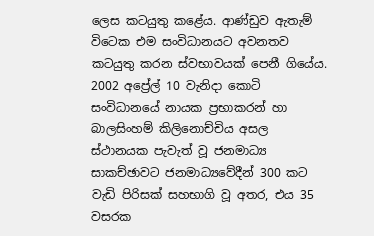ලෙස කටයුතු කළේය. ආණ්ඩුව ඇතැම් විටෙක එම සංවිධානයට අවනතව කටයුතු කරන ස්වභාවයක් පෙනී ගියේය. 2002 අප්‍රේල් 10 වැනිදා කොටි සංවිධානයේ නායක ප්‍රභාකරන් හා බාලසිංහම් කිලිනොච්චිය අසල ස්ථානයක පැවැත් වූ ජනමාධ්‍ය සාකච්ඡාවට ජනමාධ්‍යවේදීන් 300 කට වැඩි පිරිසක් සහභාගි වූ අතර, එය 35 වසරක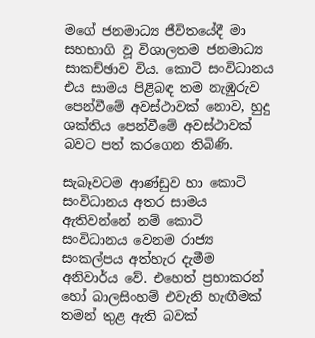මගේ ජනමාධ්‍ය ජීවිතයේදී මා සහභාගි වූ විශාලතම ජනමාධ්‍ය සාකච්ඡාව විය. කොටි සංවිධානය එය සාමය පිළිබඳ තම නැඹුරුව පෙන්වීමේ අවස්ථාවක් නොව, හුදු ශක්තිය පෙන්වීමේ අවස්ථාවක් බවට පත් කරගෙන තිබිණි.

සැබෑවටම ආණ්ඩුව හා කොටි සංවිධානය අතර සාමය ඇතිවන්නේ නම් කොටි සංවිධානය වෙනම රාජ්‍ය සංකල්පය අත්හැර දැමීම අනිවාර්ය වේ. එහෙත් ප්‍රභාකරන් හෝ බාලසිංහම් එවැනි හැඟීමක් තමන් තුළ ඇති බවක්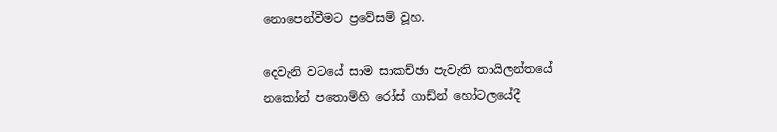නොපෙන්වීමට ප්‍රවේසම් වූහ.

දෙවැනි වටයේ සාම සාකච්ඡා පැවැති තායිලන්තයේ නකෝන් පතොම්හි රෝස් ගාඩ්න් හෝටලයේදී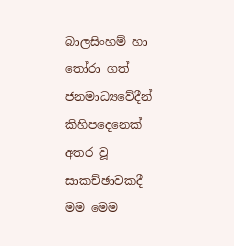බාලසිංහම් හා තෝරා ගත් ජනමාධ්‍යවේදීන් කිහිපදෙනෙක් අතර වූ සාකච්ඡාවකදී මම මෙම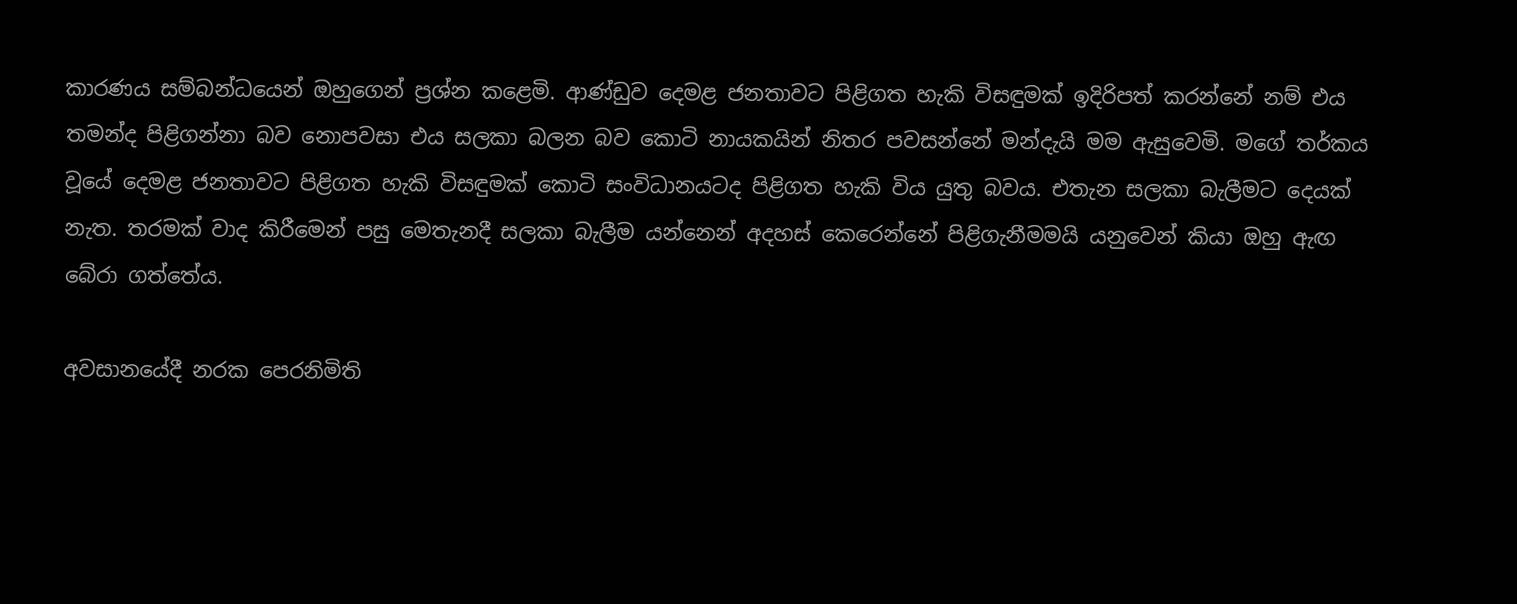කාරණය සම්බන්ධයෙන් ඔහුගෙන් ප්‍රශ්න කළෙමි. ආණ්ඩුව දෙමළ ජනතාවට පිළිගත හැකි විසඳුමක් ඉදිරිපත් කරන්නේ නම් එය තමන්ද පිළිගන්නා බව නොපවසා එය සලකා බලන බව කොටි නායකයින් නිතර පවසන්නේ මන්දැයි මම ඇසුවෙමි. මගේ තර්කය වූයේ දෙමළ ජනතාවට පිළිගත හැකි විසඳුමක් කොටි සංවිධානයටද පිළිගත හැකි විය යුතු බවය. එතැන සලකා බැලීමට දෙයක් නැත. තරමක් වාද කිරීමෙන් පසු මෙතැනදී සලකා බැලීම යන්නෙන් අදහස් කෙරෙන්නේ පිළිගැනීමමයි යනුවෙන් කියා ඔහු ඇඟ බේරා ගත්තේය.

අවසානයේදී නරක පෙරනිමිති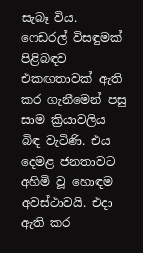සැබෑ විය. ෆෙඩරල් විසඳුමක් පිළිබඳව එකඟතාවක් ඇති කර ගැනීමෙන් පසු  සාම ක්‍රියාවලිය බිඳ වැටිණි. එය දෙමළ ජනතාවට අහිමි වූ හොඳම අවස්ථාවයි. එදා ඇති කර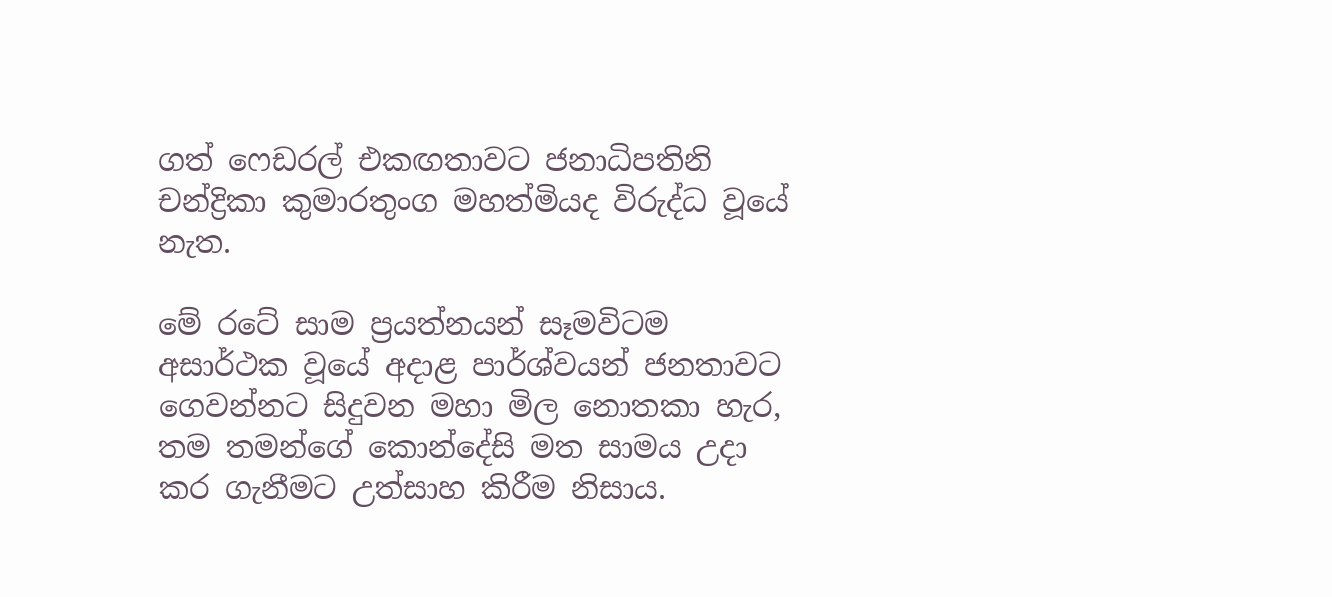ගත් ෆෙඩරල් එකඟතාවට ජනාධිපතිනි චන්ද්‍රිකා කුමාරතුංග මහත්මියද විරුද්ධ වූයේ නැත.

මේ රටේ සාම ප්‍රයත්නයන් සෑමවිටම අසාර්ථක වූයේ අදාළ පාර්ශ්වයන් ජනතාවට ගෙවන්නට සිදුවන මහා මිල නොතකා හැර, තම තමන්ගේ කොන්දේසි මත සාමය උදා කර ගැනීමට උත්සාහ කිරීම නිසාය.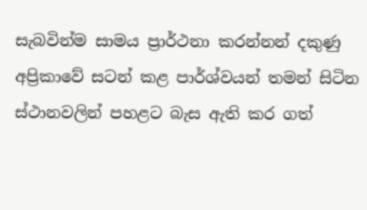සැබවින්ම සාමය ප්‍රාර්ථනා කරන්නන් දකුණු අප්‍රිකාවේ සටන් කළ පාර්ශ්වයන් තමන් සිටින ස්ථානවලින් පහළට බැස ඇති කර ගත්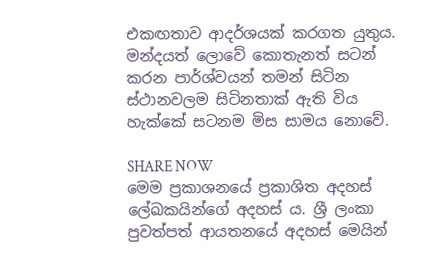එකඟතාව ආදර්ශයක් කරගත යුතුය. මන්දයත් ලොවේ කොතැනත් සටන් කරන පාර්ශ්වයන් තමන් සිටින ස්ථානවලම සිටිනතාක් ඇති විය හැක්කේ සටනම මිස සාමය නොවේ.

SHARE NOW
මෙම ප්‍රකාශනයේ ප්‍රකාශිත අදහස් ලේඛකයින්ගේ අදහස් ය. ශ්‍රී ලංකා පුවත්පත් ආයතනයේ අදහස් මෙයින්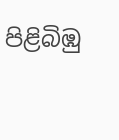පිළිබිඹු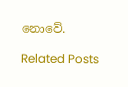නොවේ.

Related Posts